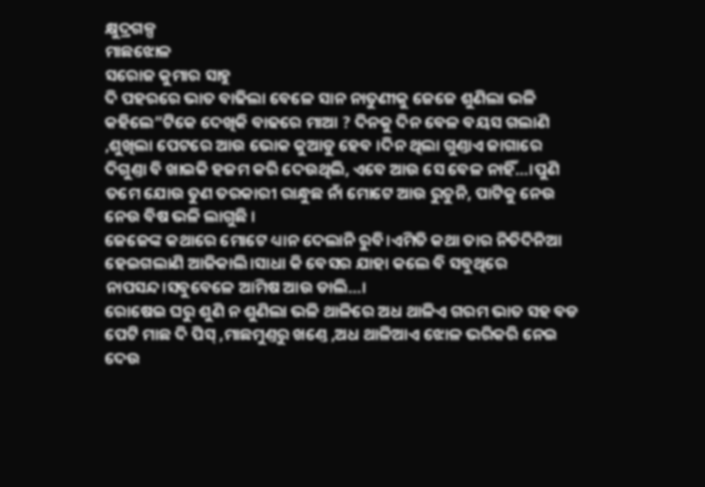କ୍ଷୁଦ୍ରଗଳ୍ପ
ମାଛଝୋଳ
ସରୋଜ କୁମାର ସାହୁ
ଦି ପହରରେ ଭାତ ବାଢିଲା ବେଳେ ସାନ ନାତୁଣୀକୁ ଜେଜେ ଶୁଣିଲା ଭଳି କହିଲେ”ଟିକେ ଦେଖିକି ବାଢରେ ମାଆ ? ଦିନକୁ ଦିନ ବେଳ ବୟସ ଗଲାଣି ,ଶୁଖିଲା ପେଟରେ ଆଉ ଭୋକ କୁଆଡୁ ହେବ ।ଦିନ ଥିଲା ଗୁଣ୍ତାଏ ଜାଗାରେ ଦିଗୁଣ୍ତା ବି ଖାଇକି ହଜମ କରି ଦେଉଥିଲି, ଏବେ ଆଉ ସେ ବେଳ ନାହିଁ…।ପୁଣି ତମେ ଯୋଉ ତୁଣ ତରକାରୀ ରାନ୍ଧୁଛ ନାଁ ମୋଟେ ଆଉ ରୁଚୁନି, ପାଟିକୁ ନେଉ ନେଉ ବିଷ ଭଳି ଲାଗୁଛି ।
ଜେଜେଙ୍କ କଥାରେ ମୋଟେ ଧ୍ୟାନ ଦେଲାନି ରୁବି।ଏମିତି କଥା ତାର ନିତିଦିନିଆ ହେଇଗଲାଣି ଆଜିକାଲି।ସାଧା କି ବେସର ଯାହା କଲେ ବି ସବୁଥିରେ ନାପସନ୍ଦ।ସବୁବେଳେ ଆମିଷ ଆଉ ଡାଲି…।
ରୋଷେଇ ଘରୁ ଶୁଣି ନ ଶୁଣିଲା ଭଳି ଥାଳିରେ ଅଧ ଥାଳିଏ ଗରମ ଭାତ ସହ ବଡ ପେଟି ମାଛ ଦି ପିସ୍ ,ମାଛମୁଣ୍ତରୁ ଖଣ୍ତେ ,ଅଧ ଥାଳିଆଏ ଝୋଳ ଭରିକରି ନେଇ ଦେଉ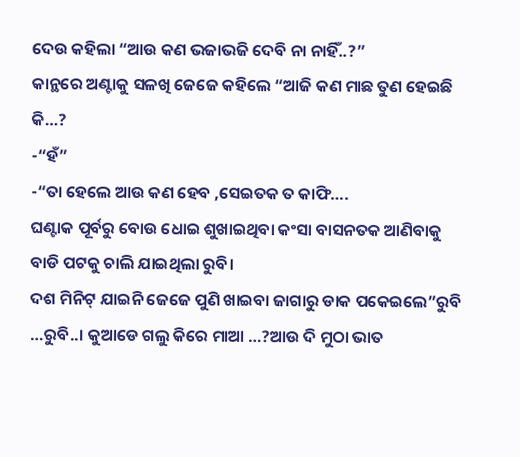ଦେଉ କହିଲା “ଆଉ କଣ ଭଜାଭଜି ଦେବି ନା ନାହିଁ..?”
କାନ୍ଥରେ ଅଣ୍ଟାକୁ ସଳଖି ଜେଜେ କହିଲେ “ଆଜି କଣ ମାଛ ତୁଣ ହେଇଛି କି…?
-“ହଁ”
-“ତା ହେଲେ ଆଉ କଣ ହେବ ,ସେଇତକ ତ କାଫି….
ଘଣ୍ଟାକ ପୂର୍ବରୁ ବୋଉ ଧୋଇ ଶୁଖାଇଥିବା କଂସା ବାସନତକ ଆଣିବାକୁ ବାଡି ପଟକୁ ଚାଲି ଯାଇଥିଲା ରୁବି।
ଦଶ ମିନିଟ୍ ଯାଇନି ଜେଜେ ପୁଣି ଖାଇବା ଜାଗାରୁ ଡାକ ପକେଇଲେ”ରୁବି …ରୁବି..। କୁଆଡେ ଗଲୁ କିରେ ମାଆ …?ଆଉ ଦି ମୁଠା ଭାତ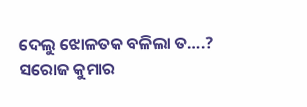ଦେଲୁ ଝୋଳତକ ବଳିଲା ତ….?
ସରୋଜ କୁମାର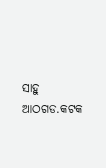ସାହୁ
ଆଠଗଡ.କଟକ